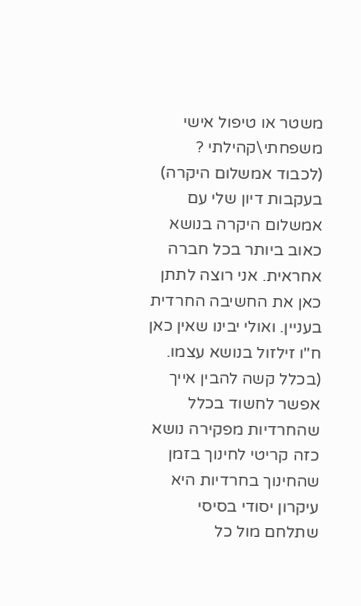משטר או טיפול אישי משפחתי\קהילתי ? (לכבוד אמשלום היקרה)
בעקבות דיון שלי עם אמשלום היקרה בנושא כאוב ביותר בכל חברה אחראית. אני רוצה לתתן כאן את החשיבה החרדית בעניין. ואולי יבינו שאין כאן ח"ו זילזול בנושא עצמו. (בכלל קשה להבין אייך אפשר לחשוד בכלל שהחרדיות מפקירה נושא כזה קריטי לחינוך בזמן שהחינוך בחרדיות היא עיקרון יסודי בסיסי שתלחם מול כל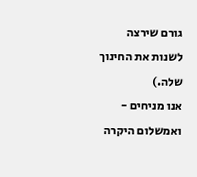גורם שירצה לשנות את החינוך שלה.)
אנו מניחים - ואמשלום היקרה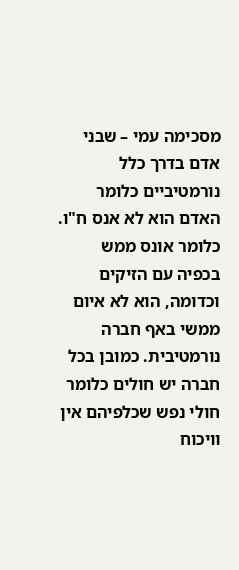מסכימה עמי – שבני אדם בדרך כלל נורמטיביים כלומר האדם הוא לא אנס ח"ו. כלומר אונס ממש בכפיה עם הזיקים וכדומה, הוא לא איום ממשי באף חברה נורמטיבית. כמובן בכל חברה יש חולים כלומר חולי נפש שכלפיהם אין וויכוח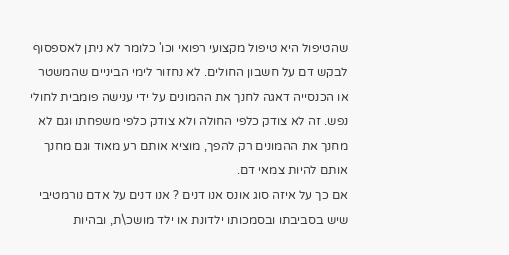שהטיפול היא טיפול מקצועי רפואי וכו' כלומר לא ניתן לאספסוף לבקש דם על חשבון החולים. לא נחזור לימי הביניים שהמשטר או הכנסייה דאגה לחנך את ההמונים על ידי ענישה פומבית לחולי נפש. זה לא צודק כלפי החולה ולא צודק כלפי משפחתו וגם לא מחנך את ההמונים רק להפך, מוציא אותם רע מאוד וגם מחנך אותם להיות צמאי דם.
אם כך על איזה סוג אונס אנו דנים ? אנו דנים על אדם נורמטיבי שיש בסביבתו ובסמכותו ילדונת או ילד מושכ\ת, ובהיות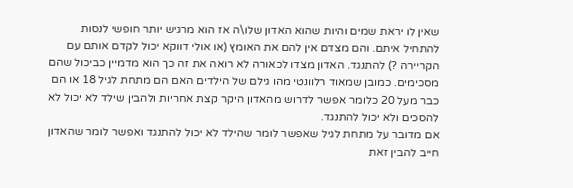שאין לו יראת שמים והיות שהוא האדון שלו\ה אז הוא מרגיש יותר חופשי לנסות להתחיל איתם. והם מצדם אין להם את האומץ (או אולי דווקא יכול לקדם אותם עם הקריירה ?) להתנגד. האדון מצדו לכאורה לא רואה את זה כך הוא מדמיין כביכול שהם מסכימים. כמובן שמאוד רלוונטי מהו גילם של הילדים האם הם מתחת לגיל 18 או הם כבר מעל 20 כלומר אפשר לדרוש מהאדון היקר קצת אחריות ולהבין שילד לא יכול לא להסכים ולא יכול להתנגד.
אם מדובר על מתחת לגיל שאפשר לומר שהילד לא יכול להתנגד ואפשר לומר שהאדון חייב להבין זאת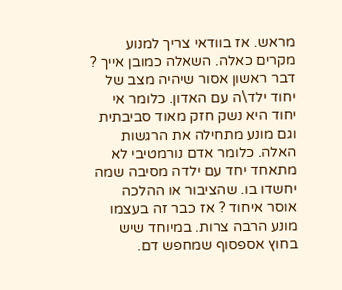מראש. אז בוודאי צריך למנוע מקרים כאלה. השאלה כמובן אייך ?
דבר ראשון אסור שיהיה מצב של יחוד ילד\ה עם האדון. כלומר אי יחוד היא נשק חזק מאוד סביבתית וגם מונע מתחילה את הרגשות האלה. כלומר אדם נורמטיבי לא מתאחד יחד עם ילדה מסיבה שמה יחשדו בו. שהציבור או ההלכה אוסר איחוד ? אז כבר זה בעצמו מונע הרבה צרות. במיוחד שיש בחוץ אספסוף שמחפש דם.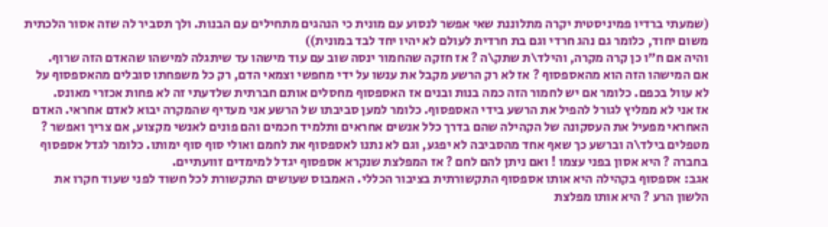(שמעתי ברדיו פמיניסטית יקרה מתלוננת שאי אפשר לנסוע עם מונית כי הנהגים מתחילים עם הבנות. ולך תסביר לה שזה אסור הלכתית משום יחוד, כלומר גם נהג חרדי וגם בת חרדית לעולם לא יהיו יחד לבד במונית))
והיה אם ח"ו כן קרה מקרה, והילד\ת שתק\ה ? אז חזקה שהחמור ינסה שוב עם עוד מישהו עד שיתגלה למישהו שהאדם הזה שרוף.
אם המישהו הזה הוא מהאספסוף ? אז לא רק הרשע מקבל את ענשו על ידי מחפשי וצמאי הדם, רק כל משפחתו סובלים מהאספסוף על לא עוול בכפם. כלומר אם יש לחמור הזה כמה בנות ובנים אז האספסוף מחסלים אותם חברתית שלדעתי זה לא פחות אכזרי מאונס.
אז אני לא ממליץ לגורל להפיל את הרשע בידי האספסוף. כלומר למען סביבתו של הרשע אני מעדיף שהמקרה יבוא לאדם אחראי. האדם האחראי מפעיל את העסקונה של הקהילה שהם בדרך כלל אנשים אחראים ותלמיד חכמים והם פונים לאנשי מקצוע, אם צריך ואפשר ? מטפלים בילד\ה וברשע כך שאף אחד מהסביבה לא יפגע, וגם לא נתנו לאספסוף את לחמם ואולי סוף סוף ימותו. כלומר לגדל אספסוף בחברה ? היא אסון בפני עצמו ! ואם ניתן להם לחם ? אז המפלצת שנקרא אספסוף יגדל למימדים זוועתיים.
אגב: אספסוף בקהילה היא אותו אספסוף התקשורתית בציבור הכללי. האמבוס שעושים התקשורת לכל חשוד לפני שעוד חקרו את הלשון הרע ? היא אותו מפלצת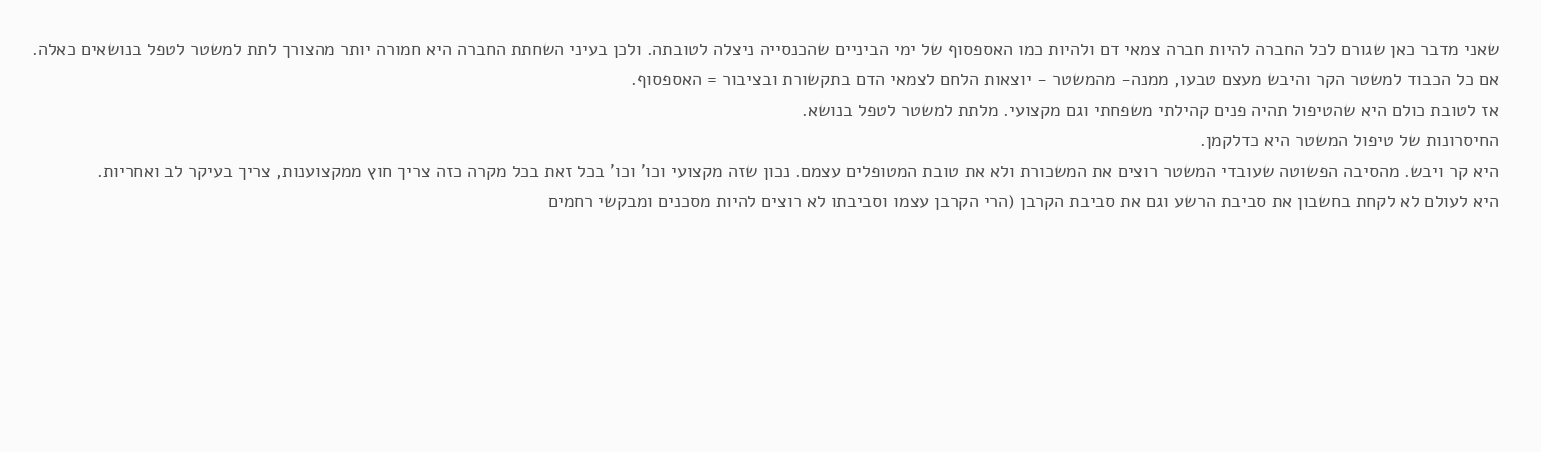שאני מדבר כאן שגורם לכל החברה להיות חברה צמאי דם ולהיות כמו האספסוף של ימי הביניים שהכנסייה ניצלה לטובתה. ולכן בעיני השחתת החברה היא חמורה יותר מהצורך לתת למשטר לטפל בנושאים כאלה. אם כל הכבוד למשטר הקר והיבש מעצם טבעו, ממנה- מהמשטר - יוצאות הלחם לצמאי הדם בתקשורת ובציבור = האספסוף.
אז לטובת כולם היא שהטיפול תהיה פנים קהילתי משפחתי וגם מקצועי. מלתת למשטר לטפל בנושא.
החיסרונות של טיפול המשטר היא כדלקמן.
היא קר ויבש. מהסיבה הפשוטה שעובדי המשטר רוצים את המשכורת ולא את טובת המטופלים עצמם. נכון שזה מקצועי וכו' וכו' בכל זאת בכל מקרה כזה צריך חוץ ממקצוענות, צריך בעיקר לב ואחריות.
היא לעולם לא לקחת בחשבון את סביבת הרשע וגם את סביבת הקרבן (הרי הקרבן עצמו וסביבתו לא רוצים להיות מסכנים ומבקשי רחמים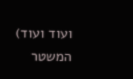ועוד ועוד)
המשטר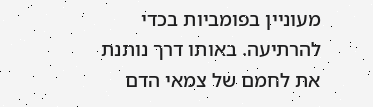מעוניין בפומביות בכדי להרתיעה. באותו דרך נותנת את לחמם של צמאי הדם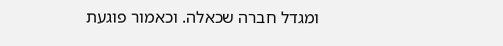ומגדל חברה שכאלה. וכאמור פוגעת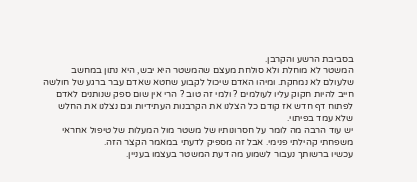בסביבת הרשע והקרבן.
המשטר לא מוחלת ולא סולחת מעצם שהמשטר היא יבש, היא נתון במחשב שלעולם לא נמחקת. ומיהו האדם שיכול לקבוע שחטא שאדם עבר ברגע של חולשה חייב להיות חקוק עליו לעולמים ? ולמי זה טוב ? הרי אין שום ספק שנותנים לאדם לפתוח דף חדש אז קודם כל הצלנו את הקרבנות העתידיות וגם נצלנו את החלש שלא עמד בפיתוי.
יש עוד הרבה מה לומר על חסרונותיו של משטר מול המעלות של טיפול אחראי משפחתי קהילתי פנימי. אבל זה מספיק לדעתי במאמר הקצר הזה.
עכשיו ברשותך נעבור לשמוע מה דעת המשטר בעצמו בעניין.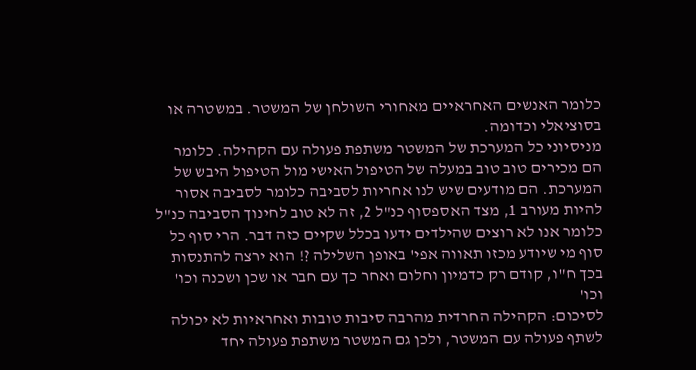כלומר האנשים האחראיים מאחורי השולחן של המשטר. במשטרה או בסוציאלי וכדומה.
מניסיוני כל המערכת של המשטר משתפת פעולה עם הקהילה. כלומר הם מכירים טוב טוב במעלה של הטיפול האישי מול הטיפול היבש של המערכת. הם מודעים שיש לנו אחריות לסביבה כלומר לסביבה אסור להיות מעורב 1, מצד האספסוף כנ"ל 2, זה לא טוב לחינוך הסביבה כנ"ל כלומר אנו לא רוצים שהילדים ידעו בכלל שקיים כזה דבר. הרי סוף כל סוף מי שיודע מכזו תאווה אפי' באופן השלילה ?! הוא ירצה להתנסות בכך ח"ו, קודם רק כדמיון וחלום ואחר כך עם חבר או שכן ושכנה וכו' וכו'
לסיכום: הקהילה החרדית מהרבה סיבות טובות ואחראיות לא יכולה לשתף פעולה עם המשטר, ולכן גם המשטר משתפת פעולה יחד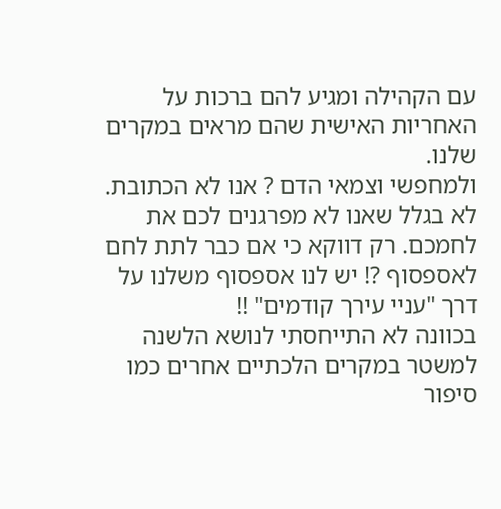עם הקהילה ומגיע להם ברכות על האחריות האישית שהם מראים במקרים שלנו.
ולמחפשי וצמאי הדם ? אנו לא הכתובת. לא בגלל שאנו לא מפרגנים לכם את לחמכם. רק דווקא כי אם כבר לתת לחם לאספסוף ?! יש לנו אספסוף משלנו על דרך "עניי עירך קודמים" !!
בכוונה לא התייחסתי לנושא הלשנה למשטר במקרים הלכתיים אחרים כמו סיפור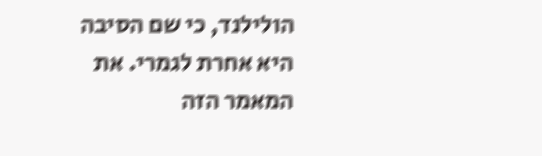הולילנד, כי שם הסיבה היא אחרת לגמרי. את המאמר הזה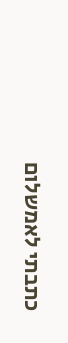כתבתי לאמשלום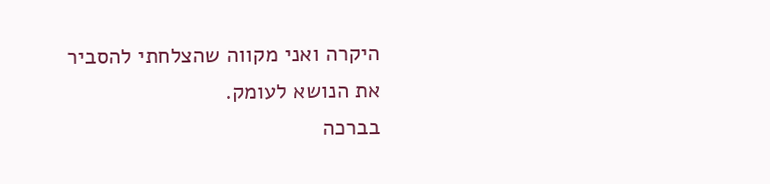היקרה ואני מקווה שהצלחתי להסביר את הנושא לעומק.
בברכה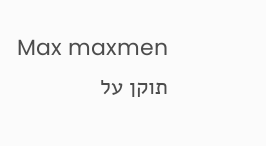Max maxmen
תוקן על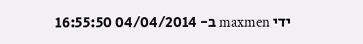ידי maxmen ב- 04/04/2014 16:55:50